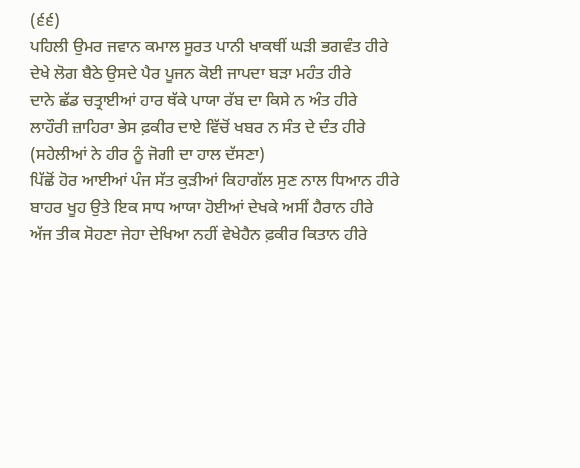(੬੬)
ਪਹਿਲੀ ਉਮਰ ਜਵਾਨ ਕਮਾਲ ਸੂਰਤ ਪਾਨੀ ਖਾਕਥੀਂ ਘੜੀ ਭਗਵੰਤ ਹੀਰੇ
ਦੇਖੇ ਲੋਗ ਬੈਠੇ ਉਸਦੇ ਪੈਰ ਪੂਜਨ ਕੋਈ ਜਾਪਦਾ ਬੜਾ ਮਹੰਤ ਹੀਰੇ
ਦਾਨੇ ਛੱਡ ਚਤ੍ਰਾਈਆਂ ਹਾਰ ਥੱਕੇ ਪਾਯਾ ਰੱਬ ਦਾ ਕਿਸੇ ਨ ਅੰਤ ਹੀਰੇ
ਲਾਹੌਰੀ ਜ਼ਾਹਿਰਾ ਭੇਸ ਫ਼ਕੀਰ ਦਾਏ ਵਿੱਚੋਂ ਖਬਰ ਨ ਸੰਤ ਦੇ ਦੰਤ ਹੀਰੇ
(ਸਹੇਲੀਆਂ ਨੇ ਹੀਰ ਨੂੰ ਜੋਗੀ ਦਾ ਹਾਲ ਦੱਸਣਾ)
ਪਿੱਛੋਂ ਹੋਰ ਆਈਆਂ ਪੰਜ ਸੱਤ ਕੁੜੀਆਂ ਕਿਹਾਗੱਲ ਸੁਣ ਨਾਲ ਧਿਆਨ ਹੀਰੇ
ਬਾਹਰ ਖੂਹ ਉਤੇ ਇਕ ਸਾਧ ਆਯਾ ਹੋਈਆਂ ਦੇਖਕੇ ਅਸੀਂ ਹੈਰਾਨ ਹੀਰੇ
ਅੱਜ ਤੀਕ ਸੋਹਣਾ ਜੇਹਾ ਦੇਖਿਆ ਨਹੀਂ ਵੇਖੇਹੈਨ ਫ਼ਕੀਰ ਕਿਤਾਨ ਹੀਰੇ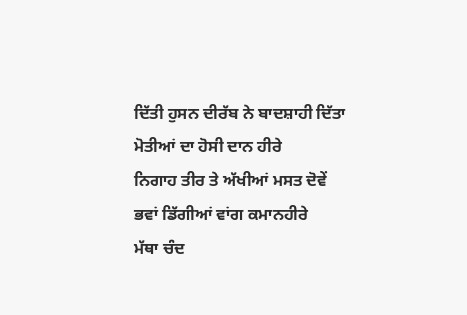ਦਿੱਤੀ ਹੁਸਨ ਦੀਰੱਬ ਨੇ ਬਾਦਸ਼ਾਹੀ ਦਿੱਤਾ ਮੋਤੀਆਂ ਦਾ ਹੋਸੀ ਦਾਨ ਹੀਰੇ
ਨਿਗਾਹ ਤੀਰ ਤੇ ਅੱਖੀਆਂ ਮਸਤ ਦੋਵੇਂ ਭਵਾਂ ਡਿੱਗੀਆਂ ਵਾਂਗ ਕਮਾਨਹੀਰੇ
ਮੱਥਾ ਚੰਦ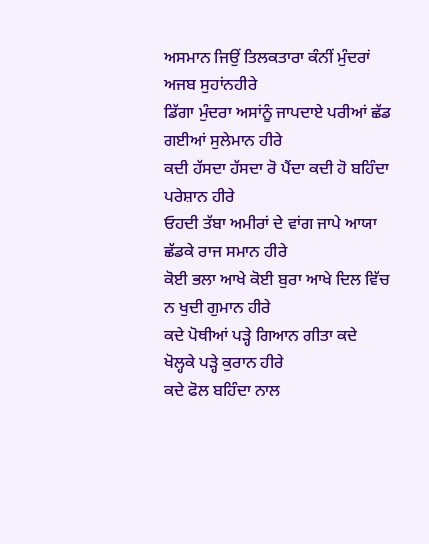ਅਸਮਾਨ ਜਿਉਂ ਤਿਲਕਤਾਰਾ ਕੰਨੀਂ ਮੁੰਦਰਾਂ ਅਜਬ ਸੁਹਾਂਨਹੀਰੇ
ਡਿੱਗਾ ਮੁੰਦਰਾ ਅਸਾਂਨੂੰ ਜਾਪਦਾਏ ਪਰੀਆਂ ਛੱਡ ਗਈਆਂ ਸੁਲੇਮਾਨ ਹੀਰੇ
ਕਦੀ ਹੱਸਦਾ ਹੱਸਦਾ ਰੋ ਪੈਂਦਾ ਕਦੀ ਹੋ ਬਹਿੰਦਾ ਪਰੇਸ਼ਾਨ ਹੀਰੇ
ਓਹਦੀ ਤੱਬਾ ਅਮੀਰਾਂ ਦੇ ਵਾਂਗ ਜਾਪੇ ਆਯਾ ਛੱਡਕੇ ਰਾਜ ਸਮਾਨ ਹੀਰੇ
ਕੋਈ ਭਲਾ ਆਖੇ ਕੋਈ ਬੁਰਾ ਆਖੇ ਦਿਲ ਵਿੱਚ ਨ ਖੁਦੀ ਗੁਮਾਨ ਹੀਰੇ
ਕਦੇ ਪੋਥੀਆਂ ਪੜ੍ਹੇ ਗਿਆਨ ਗੀਤਾ ਕਦੇ ਖੋਲ੍ਹਕੇ ਪੜ੍ਹੇ ਕੁਰਾਨ ਹੀਰੇ
ਕਦੇ ਫੋਲ ਬਹਿੰਦਾ ਨਾਲ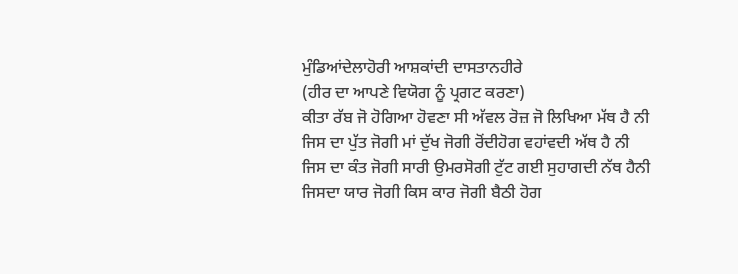ਮੁੰਡਿਆਂਦੇਲਾਹੋਰੀ ਆਸ਼ਕਾਂਦੀ ਦਾਸਤਾਨਹੀਰੇ
(ਹੀਰ ਦਾ ਆਪਣੇ ਵਿਯੋਗ ਨੂੰ ਪ੍ਰਗਟ ਕਰਣਾ)
ਕੀਤਾ ਰੱਬ ਜੋ ਹੋਗਿਆ ਹੋਵਣਾ ਸੀ ਅੱਵਲ ਰੋਜ਼ ਜੋ ਲਿਖਿਆ ਮੱਥ ਹੈ ਨੀ
ਜਿਸ ਦਾ ਪੁੱਤ ਜੋਗੀ ਮਾਂ ਦੁੱਖ ਜੋਗੀ ਰੋਂਦੀਹੋਗ ਵਹਾਂਵਦੀ ਅੱਥ ਹੈ ਨੀ
ਜਿਸ ਦਾ ਕੰਤ ਜੋਗੀ ਸਾਰੀ ਉਮਰਸੋਗੀ ਟੁੱਟ ਗਈ ਸੁਹਾਗਦੀ ਨੱਥ ਹੈਨੀ
ਜਿਸਦਾ ਯਾਰ ਜੋਗੀ ਕਿਸ ਕਾਰ ਜੋਗੀ ਬੈਠੀ ਹੋਗ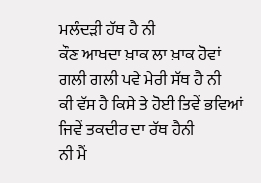ਮਲੰਦੜੀ ਹੱਥ ਹੈ ਨੀ
ਕੌਣ ਆਖਦਾ ਖ਼ਾਕ ਲਾ ਖ਼ਾਕ ਹੋਵਾਂ ਗਲੀ ਗਲੀ ਪਵੇ ਮੇਰੀ ਸੱਥ ਹੈ ਨੀ
ਕੀ ਵੱਸ ਹੈ ਕਿਸੇ ਤੇ ਹੋਈ ਤਿਵੇਂ ਭਵਿਆਂ ਜਿਵੇਂ ਤਕਦੀਰ ਦਾ ਰੱਥ ਹੈਨੀ
ਨੀ ਮੈਂ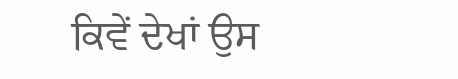ਕਿਵੇਂ ਦੇਖਾਂ ਉਸ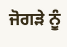ਜੋਗੜੇ ਨੂੰ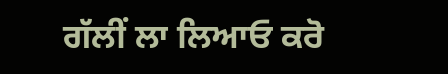ਗੱਲੀਂ ਲਾ ਲਿਆਓ ਕਰੋ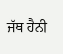ਜੱਥ ਹੈਨੀ